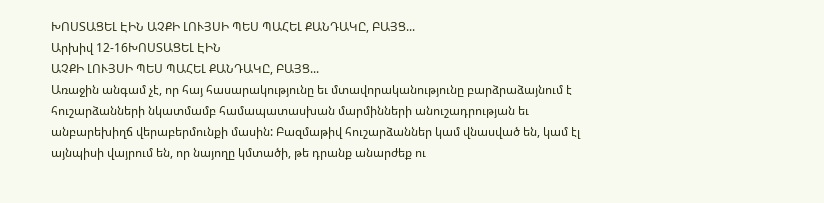ԽՈՍՏԱՑԵԼ ԷԻՆ ԱՉՔԻ ԼՈՒՅՍԻ ՊԵՍ ՊԱՀԵԼ ՔԱՆԴԱԿԸ, ԲԱՅՑ...
Արխիվ 12-16ԽՈՍՏԱՑԵԼ ԷԻՆ
ԱՉՔԻ ԼՈՒՅՍԻ ՊԵՍ ՊԱՀԵԼ ՔԱՆԴԱԿԸ, ԲԱՅՑ...
Առաջին անգամ չէ, որ հայ հասարակությունը եւ մտավորականությունը բարձրաձայնում է հուշարձանների նկատմամբ համապատասխան մարմինների անուշադրության եւ անբարեխիղճ վերաբերմունքի մասին: Բազմաթիվ հուշարձաններ կամ վնասված են, կամ էլ այնպիսի վայրում են, որ նայողը կմտածի, թե դրանք անարժեք ու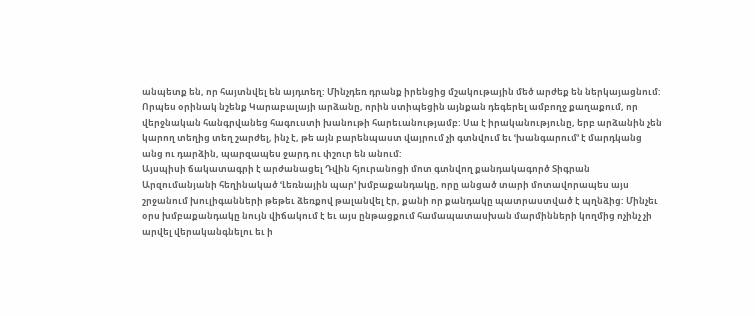անպետք են, որ հայտնվել են այդտեղ: Մինչդեռ դրանք իրենցից մշակութային մեծ արժեք են ներկայացնում: Որպես օրինակ նշենք Կարաբալայի արձանը, որին ստիպեցին այնքան դեգերել ամբողջ քաղաքում, որ վերջնական հանգրվանեց հագուստի խանութի հարեւանությամբ: Սա է իրականությունը, երբ արձանին չեն կարող տեղից տեղ շարժել, ինչ է, թե այն բարենպաստ վայրում չի գտնվում եւ ՙխանգարում՚ է մարդկանց անց ու դարձին, պարզապես ջարդ ու փշուր են անում:
Այսպիսի ճակատագրի է արժանացել Դվին հյուրանոցի մոտ գտնվող քանդակագործ Տիգրան Արզումանյանի հեղինակած ՙԼեռնային պար՚ խմբաքանդակը, որը անցած տարի մոտավորապես այս շրջանում խուլիգանների թեթեւ ձեռքով թալանվել էր, քանի որ քանդակը պատրաստված է պղնձից: Մինչեւ օրս խմբաքանդակը նույն վիճակում է եւ այս ընթացքում համապատասխան մարմինների կողմից ոչինչ չի արվել վերականգնելու եւ ի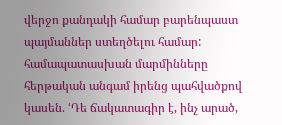վերջո քանդակի համար բարենպաստ պայմաններ ստեղծելու համար: համապատասխան մարմինները հերթական անգամ իրենց պահվածքով կասեն. ՙԴե ճակատագիր է, ինչ արած,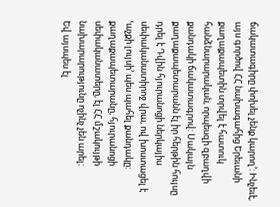ճակատագիրը փոխել չենք կարող՚: Ինչեւէ, այս գործով ՀՀ նախագահից Երեւանի քաղաքապետին տրվել է հատուկ հանձնարարական, որպեսզի զբաղվի քանդակի ճակատագրով: Սակայն քաղաքապետարանն էլ իր հերթին հույսը դրել է Դվին հյուրանոցի ներկայիս սեփականատիրոջ վրա, ով խոստացել է ՙաչքի լույսի՚ պես պահել քանդակը: քաղաքապետարանը, հյուրանոցի սեփականատերը, էլ ՀՀ մշակույթի նախարարությունը ոչինչ չեն արել:
Եվ այսպես էլ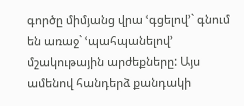գործը միմյանց վրա ՙգցելով՚` գնում են առաջ` ՙպահպանելով՚ մշակութային արժեքները: Այս ամենով հանդերձ քանդակի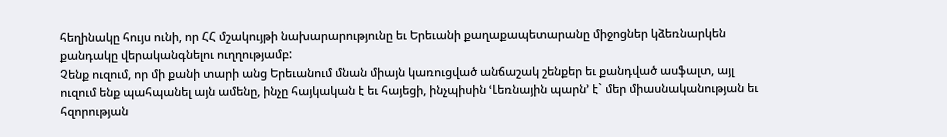հեղինակը հույս ունի, որ ՀՀ մշակույթի նախարարությունը եւ Երեւանի քաղաքապետարանը միջոցներ կձեռնարկեն քանդակը վերականգնելու ուղղությամբ:
Չենք ուզում, որ մի քանի տարի անց Երեւանում մնան միայն կառուցված անճաշակ շենքեր եւ քանդված ասֆալտ, այլ ուզում ենք պահպանել այն ամենը, ինչը հայկական է եւ հայեցի, ինչպիսին ՙԼեռնային պարն՚ է` մեր միասնականության եւ հզորության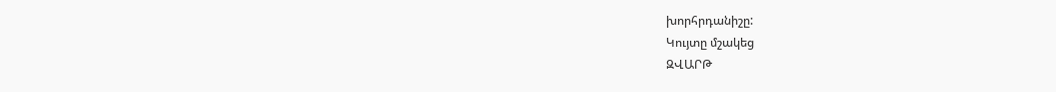խորհրդանիշը:
Կույտը մշակեց
ԶՎԱՐԹ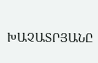ԽԱՉԱՏՐՅԱՆԸ